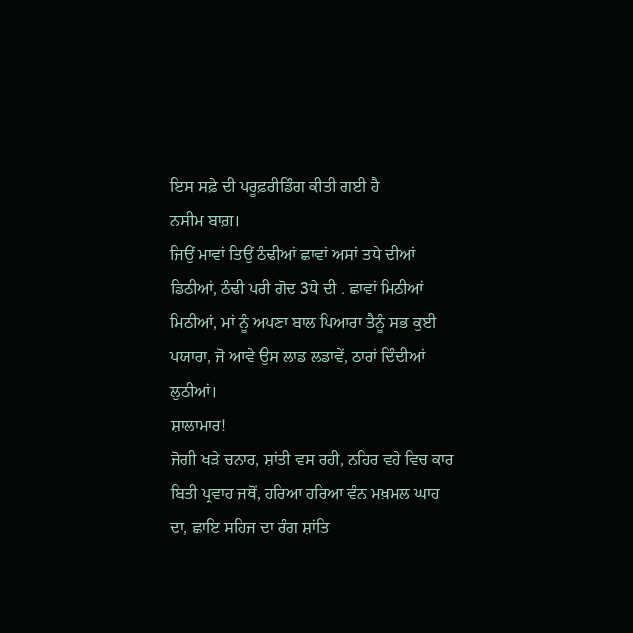ਇਸ ਸਫ਼ੇ ਦੀ ਪਰੂਫ਼ਰੀਡਿੰਗ ਕੀਤੀ ਗਈ ਹੈ
ਨਸੀਮ ਬਾਗ਼।
ਜਿਉਂ ਮਾਵਾਂ ਤਿਉਂ ਠੰਢੀਆਂ ਛਾਵਾਂ ਅਸਾਂ ਤਧੇ ਦੀਆਂ ਡਿਠੀਆਂ, ਠੰਢੀ ਪਰੀ ਗੋਦ 3ਧੇ ਦੀ . ਛਾਵਾਂ ਮਿਠੀਆਂ ਮਿਠੀਆਂ, ਮਾਂ ਨੂੰ ਅਪਣਾ ਬਾਲ ਪਿਆਰਾ ਤੈਨੂੰ ਸਭ ਕੁਈ ਪਯਾਰਾ, ਜੋ ਆਵੇ ਉਸ ਲਾਡ ਲਡਾਵੇਂ, ਠਾਰਾਂ ਦਿੰਦੀਆਂ ਲੁਠੀਆਂ।
ਸ਼ਾਲਾਮਾਰ!
ਜੋਗੀ ਖੜੇ ਚਨਾਰ, ਸ਼ਾਂਤੀ ਵਸ ਰਹੀ, ਨਹਿਰ ਵਹੇ ਵਿਚ ਕਾਰ ਬਿਤੀ ਪ੍ਰਵਾਹ ਜਥੋਂ, ਹਰਿਆ ਹਰਿਆ ਵੰਨ ਮਖ਼ਮਲ ਘਾਹ ਦਾ, ਛਾਇ ਸਹਿਜ ਦਾ ਰੰਗ ਸ਼ਾਂਤਿ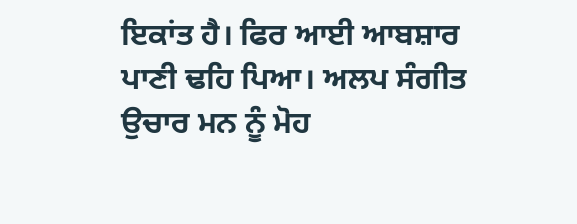ਇਕਾਂਤ ਹੈ। ਫਿਰ ਆਈ ਆਬਸ਼ਾਰ ਪਾਣੀ ਢਹਿ ਪਿਆ। ਅਲਪ ਸੰਗੀਤ ਉਚਾਰ ਮਨ ਨੂੰ ਮੋਹ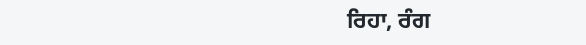ਰਿਹਾ, ਰੰਗ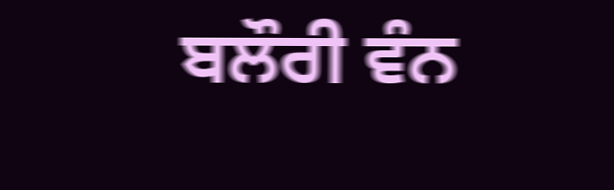ਬਲੌਰੀ ਵੰਨ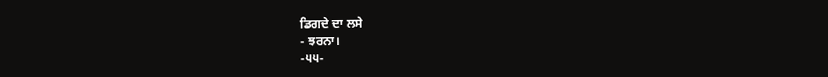ਡਿਗਦੇ ਦਾ ਲਸੇ
- ਝਰਨਾ।
-੫੫-